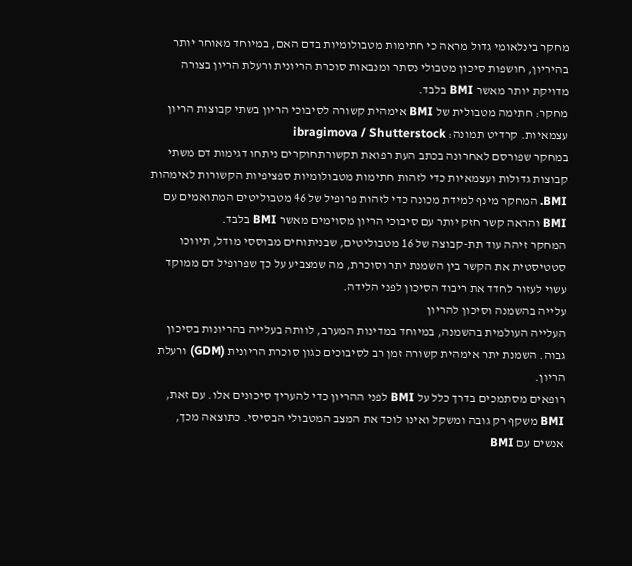מחקר בינלאומי גדול מראה כי חתימות מטבולומיות בדם האם, במיוחד מאוחר יותר בהיריון, חושפות סיכון מטבולי נסתר ומנבאות סוכרת הריונית ורעלת הריון בצורה מדויקת יותר מאשר BMI בלבד.
מחקר: חתימה מטבולית של BMI אימהית קשורה לסיבוכי הריון בשתי קבוצות הריון עצמאיות. קרדיט תמונה: ibragimova / Shutterstock
במחקר שפורסם לאחרונה בכתב העת רפואת תקשורתחוקרים ניתחו דגימות דם משתי קבוצות גדולות ועצמאיות כדי לזהות חתימות מטבולומיות ספציפיות הקשורות לאימהות BMI. המחקר מינף למידת מכונה כדי לזהות פרופיל של 46 מטבוליטים המתואמים עם BMI והראה קשר חזק יותר עם סיבוכי הריון מסוימים מאשר BMI בלבד.
המחקר זיהה עוד תת-קבוצה של 16 מטבוליטים, שבניתוחים מבוססי מודל, תיווכו סטטיסטית את הקשר בין השמנת יתר וסוכרת, מה שמצביע על כך שפרופיל דם ממוקד עשוי לעזור לחדד את ריבוד הסיכון לפני הלידה.
עלייה בהשמנה וסיכון להריון
העלייה העולמית בהשמנה, במיוחד במדינות המערב, לוותה בעלייה בהריונות בסיכון גבוה. השמנת יתר אימהית קשורה זמן רב לסיבוכים כגון סוכרת הריונית (GDM) ורעלת הריון.
רופאים מסתמכים בדרך כלל על BMI לפני ההריון כדי להעריך סיכונים אלו. עם זאת, BMI משקף רק גובה ומשקל ואינו לוכד את המצב המטבולי הבסיסי. כתוצאה מכך, אנשים עם BMI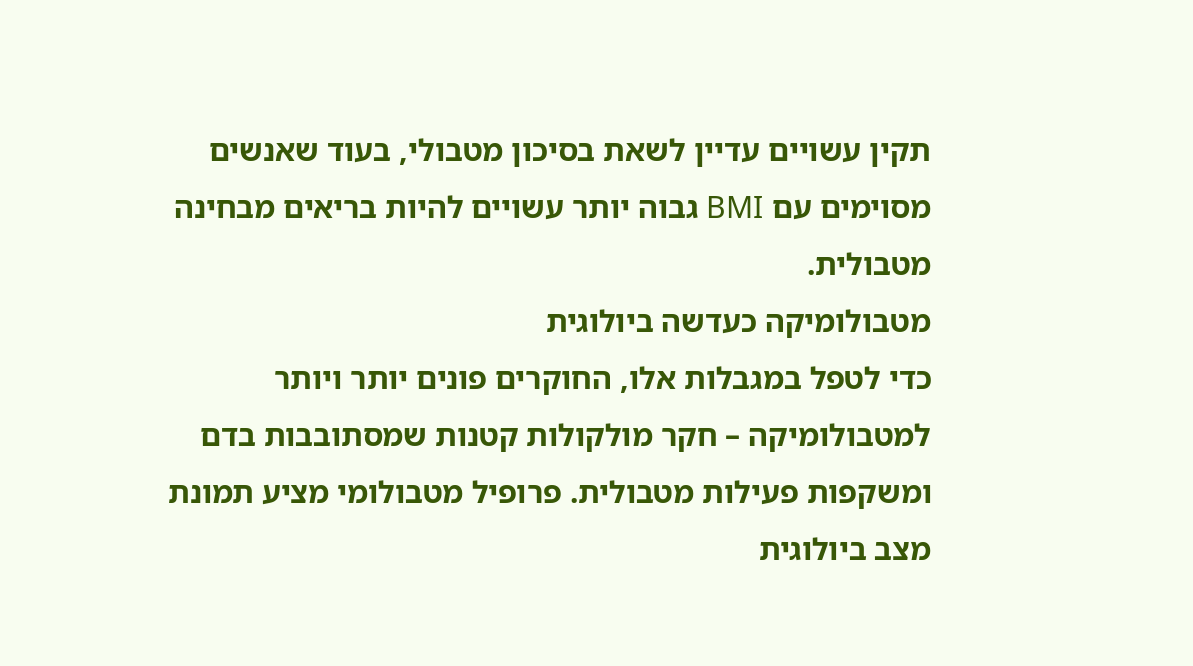תקין עשויים עדיין לשאת בסיכון מטבולי, בעוד שאנשים מסוימים עם BMI גבוה יותר עשויים להיות בריאים מבחינה מטבולית.
מטבולומיקה כעדשה ביולוגית
כדי לטפל במגבלות אלו, החוקרים פונים יותר ויותר למטבולומיקה – חקר מולקולות קטנות שמסתובבות בדם ומשקפות פעילות מטבולית. פרופיל מטבולומי מציע תמונת מצב ביולוגית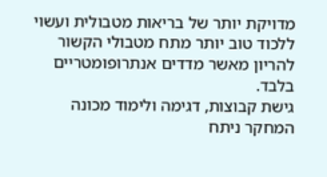מדויקת יותר של בריאות מטבולית ועשוי ללכוד טוב יותר מתח מטבולי הקשור להריון מאשר מדדים אנתרופומטריים בלבד.
גישת קבוצות, דגימה ולימוד מכונה
המחקר ניתח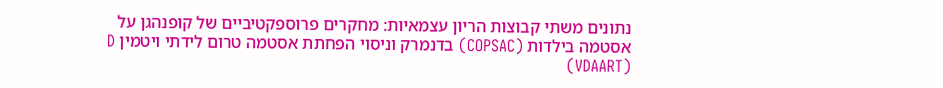נתונים משתי קבוצות הריון עצמאיות: מחקרים פרוספקטיביים של קופנהגן על אסטמה בילדות (COPSAC) בדנמרק וניסוי הפחתת אסטמה טרום לידתי ויטמין D (VDAART)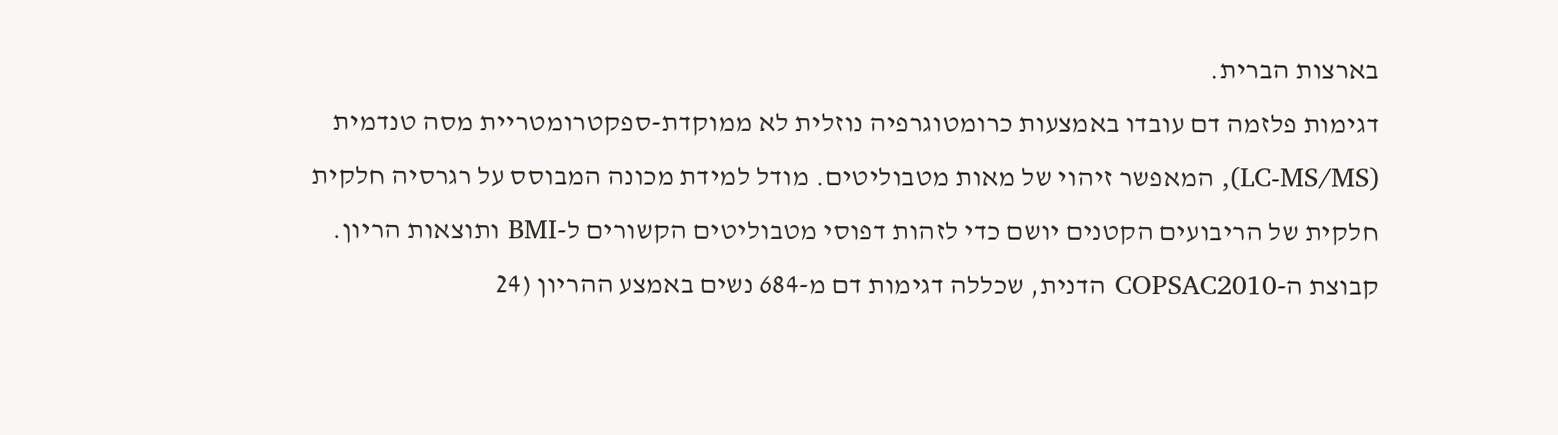בארצות הברית.
דגימות פלזמה דם עובדו באמצעות כרומטוגרפיה נוזלית לא ממוקדת-ספקטרומטריית מסה טנדמית (LC-MS/MS), המאפשר זיהוי של מאות מטבוליטים. מודל למידת מכונה המבוסס על רגרסיה חלקית חלקית של הריבועים הקטנים יושם כדי לזהות דפוסי מטבוליטים הקשורים ל-BMI ותוצאות הריון.
קבוצת ה-COPSAC2010 הדנית, שכללה דגימות דם מ-684 נשים באמצע ההריון (24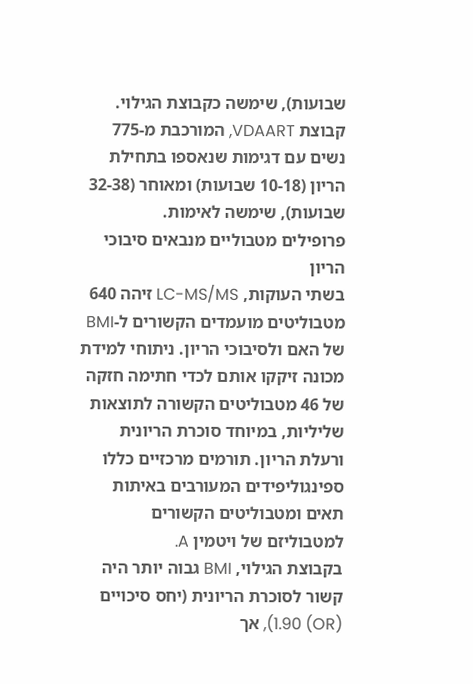שבועות), שימשה כקבוצת הגילוי. קבוצת VDAART, המורכבת מ-775 נשים עם דגימות שנאספו בתחילת הריון (10-18 שבועות) ומאוחר (32-38 שבועות), שימשה לאימות.
פרופילים מטבוליים מנבאים סיבוכי הריון
בשתי העוקות, LC-MS/MS זיהה 640 מטבוליטים מועמדים הקשורים ל-BMI של האם ולסיבוכי הריון. ניתוחי למידת מכונה זיקקו אותם לכדי חתימה חזקה של 46 מטבוליטים הקשורה לתוצאות שליליות, במיוחד סוכרת הריונית ורעלת הריון. תורמים מרכזיים כללו ספינגוליפידים המעורבים באיתות תאים ומטבוליטים הקשורים למטבוליזם של ויטמין A.
בקבוצת הגילוי, BMI גבוה יותר היה קשור לסוכרת הריונית (יחס סיכויים (OR) 1.90), אך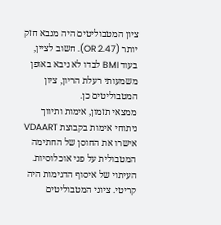ציון המטבוליטים היה מנבא חזק יותר (OR 2.47). חשוב לציין, בעוד BMI לבדו לא ניבא באופן משמעותי רעלת הריון, ציון המטבוליטים כן.
ממצאי תזמון, אימות ותיווך
ניתוחי אימות בקבוצת VDAART אישרו את החוסן של החתימה המטבולית על פני אוכלוסיות. העיתוי של איסוף הדגימות היה קריטי. ציוני המטבוליטים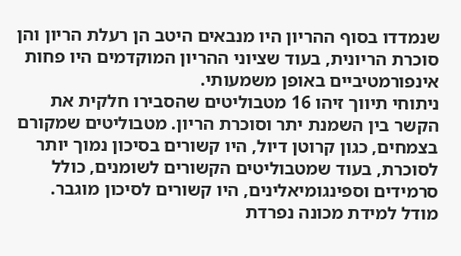שנמדדו בסוף ההריון היו מנבאים היטב הן רעלת הריון והן סוכרת הריונית, בעוד שציוני ההריון המוקדמים היו פחות אינפורמטיביים באופן משמעותי.
ניתוחי תיווך זיהו 16 מטבוליטים שהסבירו חלקית את הקשר בין השמנת יתר וסוכרת הריון. מטבוליטים שמקורם בצמחים, כגון קרוטן דיול, היו קשורים בסיכון נמוך יותר לסוכרת, בעוד שמטבוליטים הקשורים לשומנים, כולל סרמידים וספינגומיאלינים, היו קשורים לסיכון מוגבר.
מודל למידת מכונה נפרדת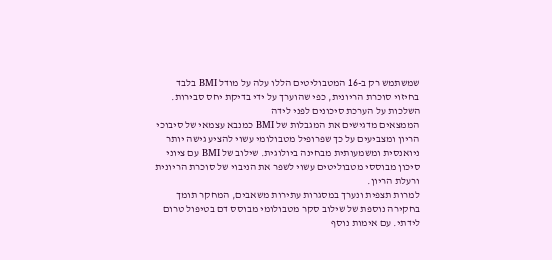שמשתמש רק ב-16 המטבוליטים הללו עלה על מודל BMI בלבד בחיזוי סוכרת הריונית, כפי שהוערך על ידי בדיקת יחס סבירות.
השלכות על הערכת סיכונים לפני לידה
הממצאים מדגישים את המגבלות של BMI כמנבא עצמאי של סיבוכי הריון ומצביעים על כך שפרופיל מטבולומי עשוי להציע גישה יותר ניואנסית ומשמעותית מבחינה ביולוגית. שילוב של BMI עם ציוני סיכון מבוססי מטבוליטים עשוי לשפר את הניבוי של סוכרת הריונית ורעלת הריון.
למרות תצפית ונערך במסגרות עתירות משאבים, המחקר תומך בחקירה נוספת של שילוב סקר מטבולומי מבוסס דם בטיפול טרום לידתי. עם אימות נוסף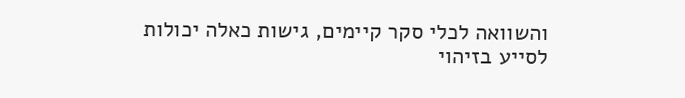והשוואה לכלי סקר קיימים, גישות כאלה יכולות לסייע בזיהוי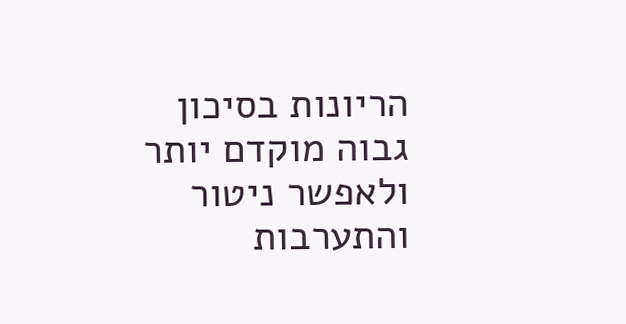הריונות בסיכון גבוה מוקדם יותר ולאפשר ניטור והתערבות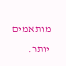מותאמים יותר.